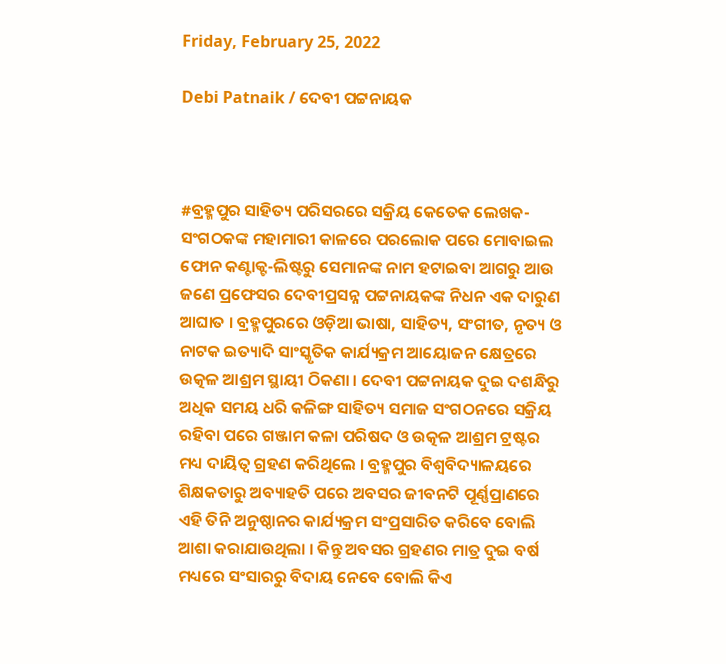Friday, February 25, 2022

Debi Patnaik / ଦେବୀ ପଟ୍ଟନାୟକ



#ବ୍ରହ୍ମପୁର ସାହିତ୍ୟ ପରିସରରେ ସକ୍ରିୟ କେତେକ ଲେଖକ-ସଂଗଠକଙ୍କ ମହାମାରୀ କାଳରେ ପରଲୋକ ପରେ ମୋବାଇଲ ଫୋନ କଣ୍ଟାକ୍ଟ-ଲିଷ୍ଟରୁ ସେମାନଙ୍କ ନାମ ହଟାଇବା ଆଗରୁ ଆଉ ଜଣେ ପ୍ରଫେସର ଦେବୀପ୍ରସନ୍ନ ପଟ୍ଟନାୟକଙ୍କ ନିଧନ ଏକ ଦାରୁଣ ଆଘାତ । ବ୍ରହ୍ମପୁରରେ ଓଡ଼ିଆ ଭାଷା, ସାହିତ୍ୟ, ସଂଗୀତ, ନୃତ୍ୟ ଓ ନାଟକ ଇତ୍ୟାଦି ସାଂସ୍କୃତିକ କାର୍ଯ୍ୟକ୍ରମ ଆୟୋଜନ କ୍ଷେତ୍ରରେ ଉତ୍କଳ ଆଶ୍ରମ ସ୍ଥାୟୀ ଠିକଣା । ଦେବୀ ପଟ୍ଟନାୟକ ଦୁଇ ଦଶନ୍ଧିରୁ ଅଧିକ ସମୟ ଧରି କଳିଙ୍ଗ ସାହିତ୍ୟ ସମାଜ ସଂଗଠନରେ ସକ୍ରିୟ ରହିବା ପରେ ଗଞ୍ଜାମ କଳା ପରିଷଦ ଓ ଉତ୍କଳ ଆଶ୍ରମ ଟ୍ରଷ୍ଟର ମଧ୍ୟ ଦାୟିତ୍ୱ ଗ୍ରହଣ କରିଥିଲେ । ବ୍ରହ୍ମପୁର ବିଶ୍ୱବିଦ୍ୟାଳୟରେ ଶିକ୍ଷକତାରୁ ଅବ୍ୟାହତି ପରେ ଅବସର ଜୀବନଟି ପୂର୍ଣ୍ଣପ୍ରାଣରେ ଏହି ତିନି ଅନୁଷ୍ଠାନର କାର୍ଯ୍ୟକ୍ରମ ସଂପ୍ରସାରିତ କରିବେ ବୋଲି ଆଶା କରାଯାଉଥିଲା । କିନ୍ତୁ ଅବସର ଗ୍ରହଣର ମାତ୍ର ଦୁଇ ବର୍ଷ ମଧ୍ୟରେ ସଂସାରରୁ ବିଦାୟ ନେବେ ବୋଲି କିଏ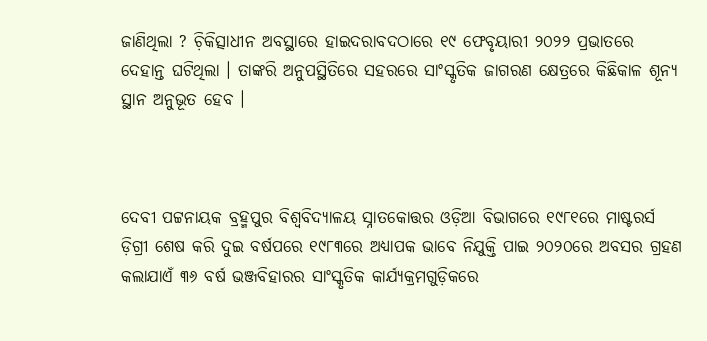ଜାଣିଥିଲା ? ଚ଼ିକିତ୍ସାଧୀନ ଅବସ୍ଥାରେ ହାଇଦରାବଦଠାରେ ୧୯ ଫେବୃୟାରୀ ୨୦୨୨ ପ୍ରଭାତରେ ଦେହାନ୍ତ ଘଟିଥିଲା । ତାଙ୍କରି ଅନୁପସ୍ଥିତିରେ ସହରରେ ସାଂସ୍କୃତିକ ଜାଗରଣ କ୍ଷେତ୍ରରେ କିଛିକାଳ ଶୂନ୍ୟ ସ୍ଥାନ ଅନୁଭୂତ ହେବ ।



ଦେବୀ ପଟ୍ଟନାୟକ ବ୍ରହ୍ମପୁର ବିଶ୍ୱବିଦ୍ୟାଳୟ ସ୍ନାତକୋତ୍ତର ଓଡ଼ିଆ ବିଭାଗରେ ୧୯୮୧ରେ ମାଷ୍ଟରର୍ସ ଡ଼ିଗ୍ରୀ ଶେଷ କରି ଦୁଇ ବର୍ଷପରେ ୧୯୮୩ରେ ଅଧ୍ୟାପକ ଭାବେ ନିଯୁକ୍ତି ପାଇ ୨୦୨୦ରେ ଅବସର ଗ୍ରହଣ କଲାଯାଏଁ ୩୬ ବର୍ଷ ଭଞ୍ଜବିହାରର ସାଂସ୍କୃତିକ କାର୍ଯ୍ୟକ୍ରମଗୁଡ଼ିକରେ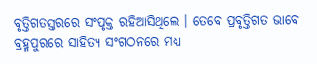ବୃତ୍ତିଗତସ୍ତରରେ ସଂପୃକ୍ତ ରହିଆସିଥିଲେ । ତେବେ ପ୍ରବୃତ୍ତିଗତ ଭାବେ ବ୍ରହ୍ମପୁରରେ ସାହିତ୍ୟ ସଂଗଠନରେ ମଧ୍ୟ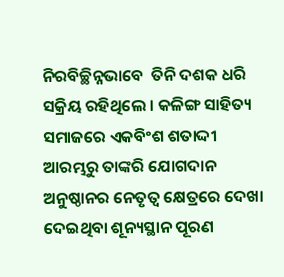ନିରବିଚ୍ଛିନ୍ନଭାବେ  ତିନି ଦଶକ ଧରି ସକ୍ରିୟ ରହିଥିଲେ । କଳିଙ୍ଗ ସାହିତ୍ୟ ସମାଜରେ ଏକବିଂଶ ଶତାଦ୍ଦୀ ଆରମ୍ଭରୁ ତାଙ୍କରି ଯୋଗଦାନ ଅନୁଷ୍ଠାନର ନେତୃତ୍ୱ କ୍ଷେତ୍ରରେ ଦେଖା ଦେଇଥିବା ଶୂନ୍ୟସ୍ଥାନ ପୂରଣ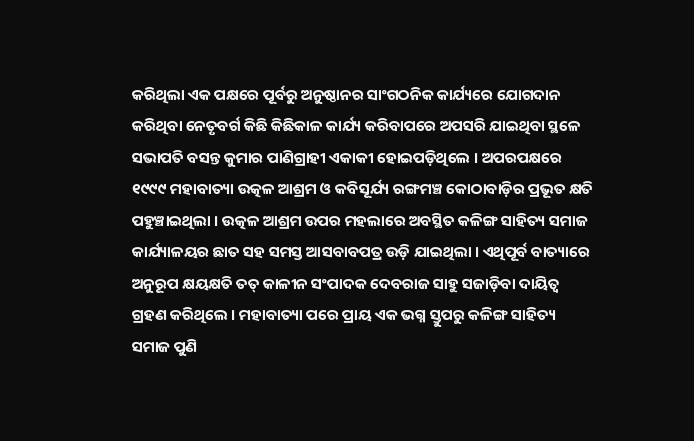କରିଥିଲା ଏକ ପକ୍ଷରେ ପୂର୍ବରୁ ଅନୁଷ୍ଠାନର ସାଂଗଠନିକ କାର୍ଯ୍ୟରେ ଯୋଗଦାନ କରିଥିବା ନେତୃବର୍ଗ କିଛି କିଛିକାଳ କାର୍ଯ୍ୟ କରିବାପରେ ଅପସରି ଯାଇଥିବା ସ୍ଥଳେ ସଭାପତି ବସନ୍ତ କୁମାର ପାଣିଗ୍ରାହୀ ଏକାକୀ ହୋଇପଡ଼ିଥିଲେ । ଅପରପକ୍ଷରେ ୧୯୯୯ ମହାବାତ୍ୟା ଉତ୍କଳ ଆଶ୍ରମ ଓ କବିସୂର୍ଯ୍ୟ ରଙ୍ଗମଞ୍ଚ କୋଠାବାଡ଼ିର ପ୍ରଭୂତ କ୍ଷତି ପହୁଞ୍ଚାଇଥିଲା । ଉତ୍କଳ ଆଶ୍ରମ ଉପର ମହଲାରେ ଅବସ୍ଥିତ କଳିଙ୍ଗ ସାହିତ୍ୟ ସମାଜ କାର୍ଯ୍ୟାଳୟର ଛାତ ସହ ସମସ୍ତ ଆସବାବପତ୍ର ଉଡ଼ି ଯାଇଥିଲା । ଏଥିପୂର୍ବ ବାତ୍ୟାରେ ଅନୁରୂପ କ୍ଷୟକ୍ଷତି ତତ୍ କାଳୀନ ସଂପାଦକ ଦେବରାଜ ସାହୁ ସଜାଡ଼ିବା ଦାୟିତ୍ୱ ଗ୍ରହଣ କରିଥିଲେ । ମହାବାତ୍ୟା ପରେ ପ୍ରାୟ ଏକ ଭଗ୍ନ ସ୍ତୁପରୁ କଳିଙ୍ଗ ସାହିତ୍ୟ ସମାଜ ପୁଣି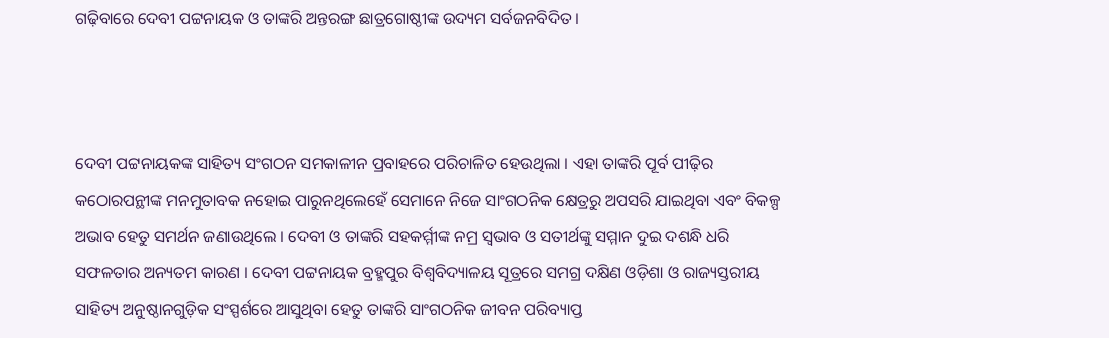ଗଢ଼ିବାରେ ଦେବୀ ପଟ୍ଟନାୟକ ଓ ତାଙ୍କରି ଅନ୍ତରଙ୍ଗ ଛାତ୍ରଗୋଷ୍ଠୀଙ୍କ ଉଦ୍ୟମ ସର୍ବଜନବିଦିତ ।



ଦେବୀ ପଟ୍ଟନାୟକଙ୍କ ସାହିତ୍ୟ ସଂଗଠନ ସମକାଳୀନ ପ୍ରବାହରେ ପରିଚାଳିତ ହେଉଥିଲା । ଏହା ତାଙ୍କରି ପୂର୍ବ ପୀଢ଼ିର କଠୋରପନ୍ଥୀଙ୍କ ମନମୁତାବକ ନହୋଇ ପାରୁନଥିଲେହେଁ ସେମାନେ ନିଜେ ସାଂଗଠନିକ କ୍ଷେତ୍ରରୁ ଅପସରି ଯାଇଥିବା ଏବଂ ବିକଳ୍ପ ଅଭାବ ହେତୁ ସମର୍ଥନ ଜଣାଉଥିଲେ । ଦେବୀ ଓ ତାଙ୍କରି ସହକର୍ମ୍ମୀଙ୍କ ନମ୍ର ସ୍ୱଭାବ ଓ ସତୀର୍ଥଙ୍କୁ ସମ୍ମାନ ଦୁଇ ଦଶନ୍ଧି ଧରି ସଫଳତାର ଅନ୍ୟତମ କାରଣ । ଦେବୀ ପଟ୍ଟନାୟକ ବ୍ରହ୍ମପୁର ବିଶ୍ୱବିଦ୍ୟାଳୟ ସୂତ୍ରରେ ସମଗ୍ର ଦକ୍ଷିଣ ଓଡ଼ିଶା ଓ ରାଜ୍ୟସ୍ତରୀୟ ସାହିତ୍ୟ ଅନୁଷ୍ଠାନଗୁଡ଼ିକ ସଂସ୍ପର୍ଶରେ ଆସୁଥିବା ହେତୁ ତାଙ୍କରି ସାଂଗଠନିକ ଜୀବନ ପରିବ୍ୟାପ୍ତ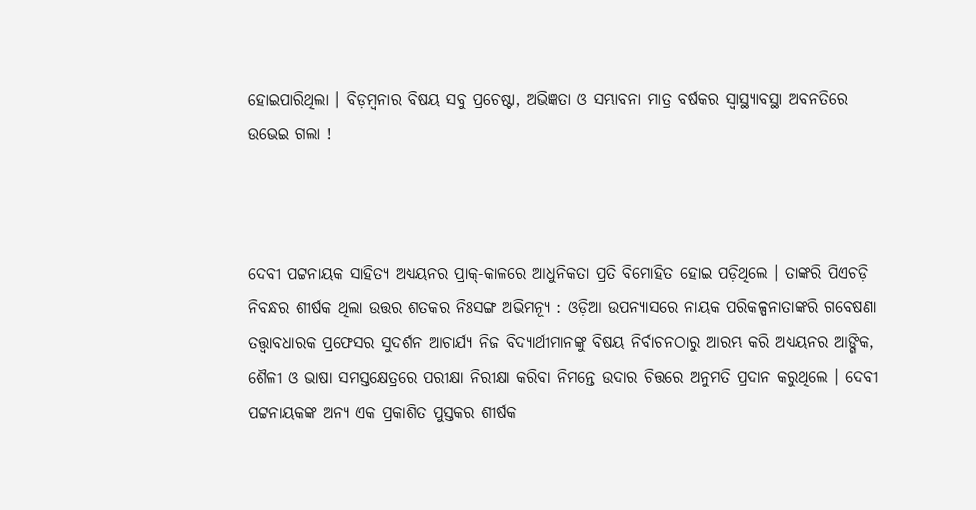ହୋଇପାରିଥିଲା । ବିଡ଼ମ୍ୱନାର ବିଷୟ ସବୁ ପ୍ରଚେଷ୍ଟା, ଅଭିଜ୍ଞତା ଓ ସମ୍ଭାବନା ମାତ୍ର ବର୍ଷକର ସ୍ୱାସ୍ଥ୍ୟାବସ୍ଥା ଅବନତିରେ ଉଭେଇ ଗଲା !



ଦେବୀ ପଟ୍ଟନାୟକ ସାହିତ୍ୟ ଅଧ୍ୟୟନର ପ୍ରାକ୍-କାଳରେ ଆଧୁନିକତା ପ୍ରତି ବିମୋହିତ ହୋଇ ପଡ଼ିଥିଲେ । ତାଙ୍କରି ପିଏଚଡ଼ି ନିବନ୍ଧର ଶୀର୍ଷକ ଥିଲା ଉତ୍ତର ଶତକର ନିଃସଙ୍ଗ ଅଭିମନ୍ୟୂ : ଓଡ଼ିଆ ଉପନ୍ୟାସରେ ନାୟକ ପରିକଳ୍ପନାତାଙ୍କରି ଗବେଷଣା ତତ୍ତ୍ୱାବଧାରକ ପ୍ରଫେସର ସୁଦର୍ଶନ ଆଚାର୍ଯ୍ୟ ନିଜ ବିଦ୍ୟାର୍ଥୀମାନଙ୍କୁ ବିଷୟ ନିର୍ବାଚନଠାରୁ ଆରମ୍ଭ କରି ଅଧ୍ୟୟନର ଆଙ୍ଗିକ, ଶୈଳୀ ଓ ଭାଷା ସମସ୍ତକ୍ଷେତ୍ରରେ ପରୀକ୍ଷା ନିରୀକ୍ଷା କରିବା ନିମନ୍ତେ ଉଦାର ଚିତ୍ତରେ ଅନୁମତି ପ୍ରଦାନ କରୁଥିଲେ । ଦେବୀ ପଟ୍ଟନାୟକଙ୍କ ଅନ୍ୟ ଏକ ପ୍ରକାଶିତ ପୁସ୍ତକର ଶୀର୍ଷକ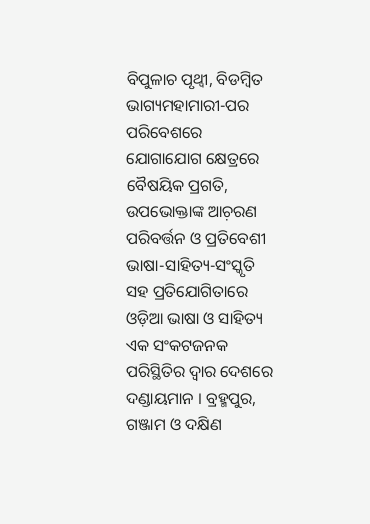ବିପୁଳାଚ ପୃଥ୍ୱୀ, ବିଡମ୍ୱିତ ଭାଗ୍ୟମହାମାରୀ-ପର ପରିବେଶରେ ଯୋଗାଯୋଗ କ୍ଷେତ୍ରରେ ବୈଷୟିକ ପ୍ରଗତି, ଉପଭୋକ୍ତାଙ୍କ ଆଚ଼ରଣ ପରିବର୍ତ୍ତନ ଓ ପ୍ରତିବେଶୀ ଭାଷା-ସାହିତ୍ୟ-ସଂସ୍କୃତି ସହ ପ୍ରତିଯୋଗିତାରେ ଓଡ଼ିଆ ଭାଷା ଓ ସାହିତ୍ୟ ଏକ ସଂକଟଜନକ ପରିସ୍ଥିତିର ଦ୍ୱାର ଦେଶରେ ଦଣ୍ଡାୟମାନ । ବ୍ରହ୍ମପୁର, ଗଞ୍ଜାମ ଓ ଦକ୍ଷିଣ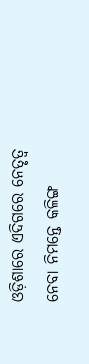ଓଡ଼ିଶାରେ ଏଦିଗରେ ନେତୃତ୍ୱ ନେବା ନିମନ୍ତେ କଳିଙ୍ଗ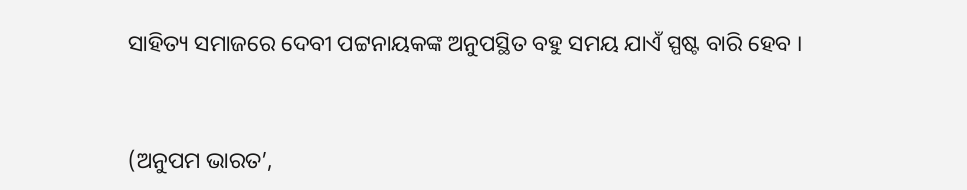ସାହିତ୍ୟ ସମାଜରେ ଦେବୀ ପଟ୍ଟନାୟକଙ୍କ ଅନୁପସ୍ଥିତ ବହୁ ସମୟ ଯାଏଁ ସ୍ପଷ୍ଟ ବାରି ହେବ ।


(ଅନୁପମ ଭାରତ’,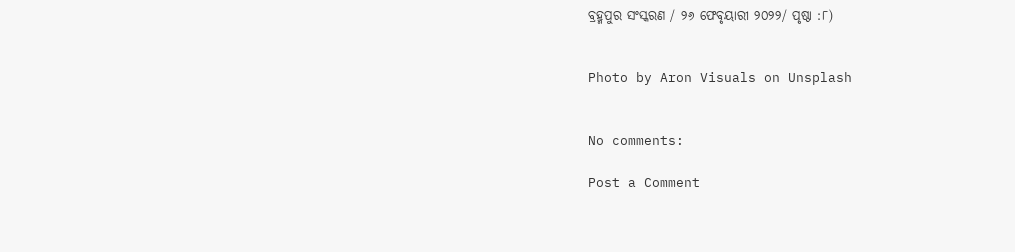ବ୍ରହ୍ମପୁର ସଂସ୍କରଣ / ୨୬ ଫେବୃୟାରୀ ୨୦୨୨/ ପୃଷ୍ଠା :୮)


Photo by Aron Visuals on Unsplash


No comments:

Post a Comment